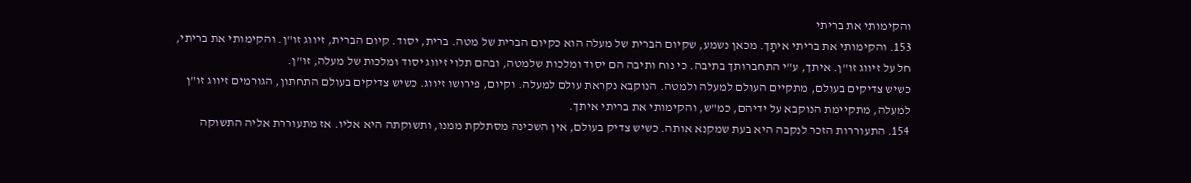והקימותי את בריתי
153. והקימותי את בריתי איתָך. מכאן נשמע, שקיום הברית של מעלה הוא כקיום הברית של מטה. ברית, יסוד. קיום הברית, זיווג זו"ן. והקימותי את בריתי, חל על זיווג זו"ן. איתך, ע"י התחברותך בתיבה. כי נוח ותיבה הם יסוד ומלכות שלמטה, ובהם תלוי זיווג יסוד ומלכות של מעלה, זו"ן.
כשיש צדיקים בעולם, מתקיים העולם למעלה ולמטה. הנוקבא נקראת עולם למעלה. וקיום, פירושו זיווג. כשיש צדיקים בעולם התחתון, הגורמים זיווג זו"ן למעלה, מתקיימת הנוקבא על ידיהם, כמ"ש, והקימותי את בריתי איתך.
154. התעוררות הזכר לנקבה היא בעת שמקנא אותה. כשיש צדיק בעולם, אין השכינה מסתלקת ממנו, ותשוקתה היא אליו. אז מתעוררת אליה התשוקה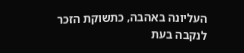העליונה באהבה, כתשוקת הזכר לנקבה בעת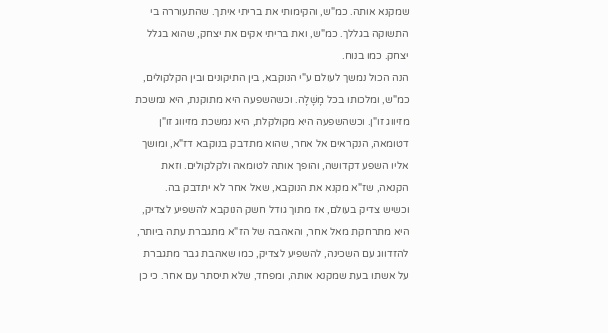שמקנא אותה. כמ"ש, והקימותי את בריתי איתך. שהתעוררה בי התשוקה בגללך. כמ"ש, ואת בריתי אקים את יצחק, שהוא בגלל יצחק. כמו בנוח.
הנה הכול נמשך לעולם ע"י הנוקבא, בין התיקונים ובין הקלקולים, כמ"ש, ומלכותו בכל מָשָׁלָה. וכשהשפעה היא מתוקנת, היא נמשכת מזיווג זו"ן. וכשהשפעה היא מקולקלת, היא נמשכת מזיווג זו"ן דטומאה, הנקראים אל אחר, שהוא מתדבק בנוקבא דז"א, ומושך אליו השפע דקדושה, והופך אותה לטומאה ולקלקולים. וזאת הקנאה, שז"א מקנא את הנוקבא, שאל אחר לא יתדבק בה.
וכשיש צדיק בעולם, אז מתוך גודל חשק הנוקבא להשפיע לצדיק, היא מתרחקת מאל אחר, והאהבה של הז"א מתגברת עתה ביותר, להזדווג עם השכינה, להשפיע לצדיק, כמו שאהבת גבר מתגברת על אשתו בעת שמקנא אותה, ומפחד, שלא תיסתר עם אחר. כי כן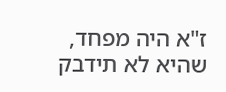ז"א היה מפחד, שהיא לא תידבק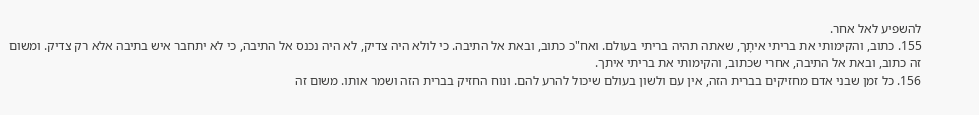להשפיע לאל אחר.
155. כתוב, והקימותי את בריתי איתָך, שאתה תהיה בריתי בעולם. ואח"כ כתוב, ובאת אל התיבה. כי לולא היה צדיק, לא היה נכנס אל התיבה, כי לא יתחבר איש בתיבה אלא רק צדיק. ומשום זה כתוב, ובאת אל התיבה, אחרי שכתוב, והקימותי את בריתי איתך.
156. כל זמן שבני אדם מחזיקים בברית הזה, אין עם ולשון בעולם שיכול להרע להם. ונוח החזיק בברית הזה ושמר אותו. משום זה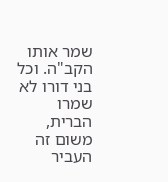שמר אותו הקב"ה. וכל בני דורו לא שמרו הברית, משום זה העביר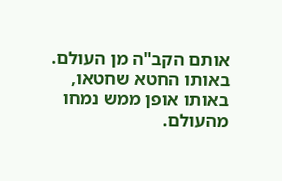אותם הקב"ה מן העולם. באותו החטא שחטאו, באותו אופן ממש נמחו מהעולם.